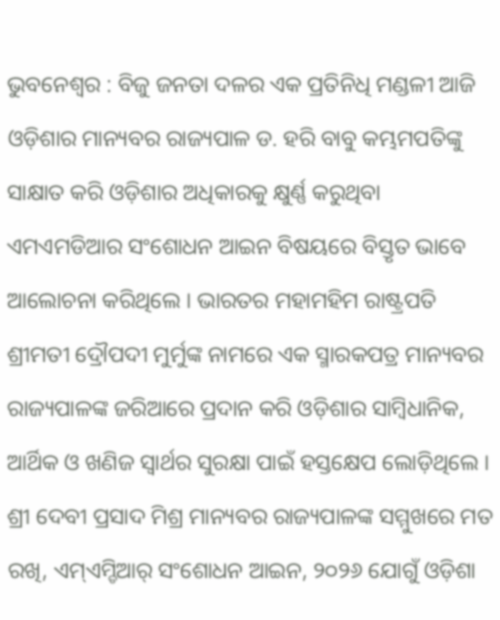ଭୁବନେଶ୍ୱର : ବିଜୁ ଜନତା ଦଳର ଏକ ପ୍ରତିନିଧି ମଣ୍ଡଳୀ ଆଜି ଓଡ଼ିଶାର ମାନ୍ୟବର ରାଜ୍ୟପାଳ ଡ. ହରି ବାବୁ କମ୍ଭମପତିଙ୍କୁ ସାକ୍ଷାତ କରି ଓଡ଼ିଶାର ଅଧିକାରକୁ କ୍ଷୁର୍ଣ୍ଣ କରୁଥିବା ଏମଏମଡିଆର ସଂଶୋଧନ ଆଇନ ବିଷୟରେ ବିସ୍ତୃତ ଭାବେ ଆଲୋଚନା କରିଥିଲେ । ଭାରତର ମହାମହିମ ରାଷ୍ଟ୍ରପତି ଶ୍ରୀମତୀ ଦ୍ରୌପଦୀ ମୁର୍ମୁଙ୍କ ନାମରେ ଏକ ସ୍ମାରକପତ୍ର ମାନ୍ୟବର ରାଜ୍ୟପାଳଙ୍କ ଜରିଆରେ ପ୍ରଦାନ କରି ଓଡ଼ିଶାର ସାମ୍ୱିଧାନିକ, ଆର୍ଥିକ ଓ ଖଣିଜ ସ୍ୱାର୍ଥର ସୁରକ୍ଷା ପାଇଁ ହସ୍ତକ୍ଷେପ ଲୋଡ଼ିଥିଲେ ।
ଶ୍ରୀ ଦେବୀ ପ୍ରସାଦ ମିଶ୍ର ମାନ୍ୟବର ରାଜ୍ୟପାଳଙ୍କ ସମ୍ମୁଖରେ ମତ ରଖି, ଏମ୍ଏମ୍ଡିଆର୍ ସଂଶୋଧନ ଆଇନ, ୨୦୨୬ ଯୋଗୁଁ ଓଡ଼ିଶା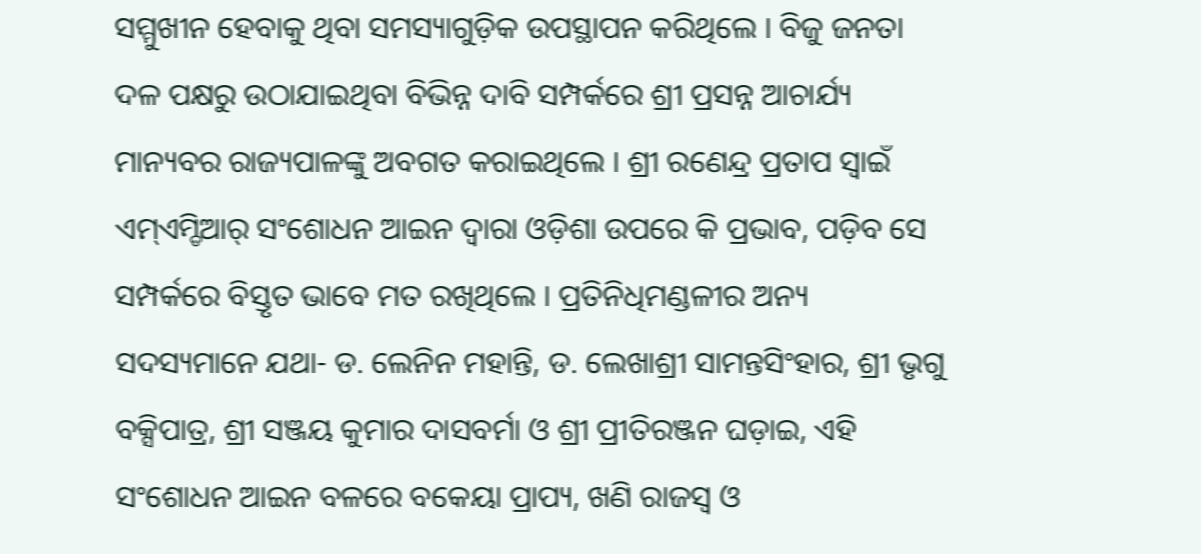ସମ୍ମୁଖୀନ ହେବାକୁ ଥିବା ସମସ୍ୟାଗୁଡ଼ିକ ଉପସ୍ଥାପନ କରିଥିଲେ । ବିଜୁ ଜନତା ଦଳ ପକ୍ଷରୁ ଉଠାଯାଇଥିବା ବିଭିନ୍ନ ଦାବି ସମ୍ପର୍କରେ ଶ୍ରୀ ପ୍ରସନ୍ନ ଆଚାର୍ଯ୍ୟ ମାନ୍ୟବର ରାଜ୍ୟପାଳଙ୍କୁ ଅବଗତ କରାଇଥିଲେ । ଶ୍ରୀ ରଣେନ୍ଦ୍ର ପ୍ରତାପ ସ୍ୱାଇଁ ଏମ୍ଏମ୍ଡିଆର୍ ସଂଶୋଧନ ଆଇନ ଦ୍ୱାରା ଓଡ଼ିଶା ଉପରେ କି ପ୍ରଭାବ, ପଡ଼ିବ ସେ ସମ୍ପର୍କରେ ବିସ୍ତୃତ ଭାବେ ମତ ରଖିଥିଲେ । ପ୍ରତିନିଧିମଣ୍ଡଳୀର ଅନ୍ୟ ସଦସ୍ୟମାନେ ଯଥା- ଡ. ଲେନିନ ମହାନ୍ତି, ଡ. ଲେଖାଶ୍ରୀ ସାମନ୍ତସିଂହାର, ଶ୍ରୀ ଭୃଗୁ ବକ୍ସିପାତ୍ର, ଶ୍ରୀ ସଞ୍ଜୟ କୁମାର ଦାସବର୍ମା ଓ ଶ୍ରୀ ପ୍ରୀତିରଞ୍ଜନ ଘଡ଼ାଇ, ଏହି ସଂଶୋଧନ ଆଇନ ବଳରେ ବକେୟା ପ୍ରାପ୍ୟ, ଖଣି ରାଜସ୍ୱ ଓ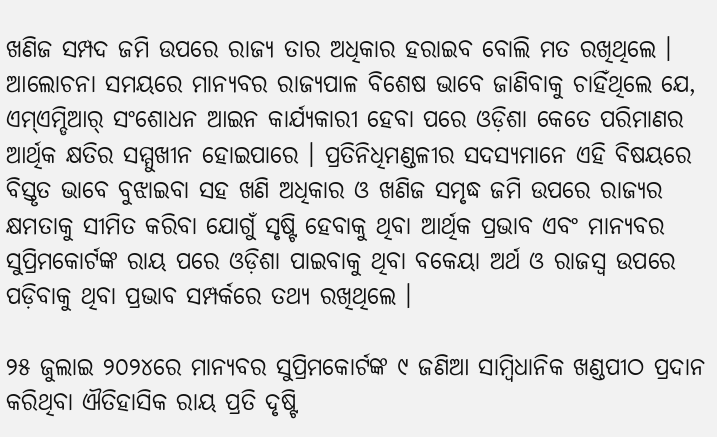ଖଣିଜ ସମ୍ପଦ ଜମି ଉପରେ ରାଜ୍ୟ ତାର ଅଧିକାର ହରାଇବ ବୋଲି ମତ ରଖିଥିଲେ ।
ଆଲୋଚନା ସମୟରେ ମାନ୍ୟବର ରାଜ୍ୟପାଳ ବିଶେଷ ଭାବେ ଜାଣିବାକୁ ଚାହିଁଥିଲେ ଯେ, ଏମ୍ଏମ୍ଡିଆର୍ ସଂଶୋଧନ ଆଇନ କାର୍ଯ୍ୟକାରୀ ହେବା ପରେ ଓଡ଼ିଶା କେତେ ପରିମାଣର ଆର୍ଥିକ କ୍ଷତିର ସମ୍ମୁଖୀନ ହୋଇପାରେ । ପ୍ରତିନିଧିମଣ୍ଡଳୀର ସଦସ୍ୟମାନେ ଏହି ବିଷୟରେ ବିସ୍ତୃତ ଭାବେ ବୁଝାଇବା ସହ ଖଣି ଅଧିକାର ଓ ଖଣିଜ ସମୃଦ୍ଧ ଜମି ଉପରେ ରାଜ୍ୟର କ୍ଷମତାକୁ ସୀମିତ କରିବା ଯୋଗୁଁ ସୃଷ୍ଟି ହେବାକୁ ଥିବା ଆର୍ଥିକ ପ୍ରଭାବ ଏବଂ ମାନ୍ୟବର ସୁପ୍ରିମକୋର୍ଟଙ୍କ ରାୟ ପରେ ଓଡ଼ିଶା ପାଇବାକୁ ଥିବା ବକେୟା ଅର୍ଥ ଓ ରାଜସ୍ୱ ଉପରେ ପଡ଼ିବାକୁ ଥିବା ପ୍ରଭାବ ସମ୍ପର୍କରେ ତଥ୍ୟ ରଖିଥିଲେ ।

୨୫ ଜୁଲାଇ ୨୦୨୪ରେ ମାନ୍ୟବର ସୁପ୍ରିମକୋର୍ଟଙ୍କ ୯ ଜଣିଆ ସାମ୍ୱିଧାନିକ ଖଣ୍ଡପୀଠ ପ୍ରଦାନ କରିଥିବା ଐତିହାସିକ ରାୟ ପ୍ରତି ଦୃଷ୍ଟି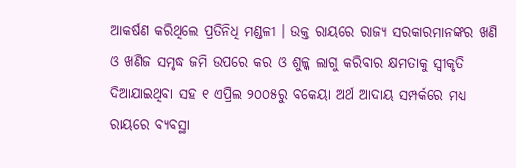ଆକର୍ଷଣ କରିଥିଲେ ପ୍ରତିନିଧି ମଣ୍ଡଳୀ । ଉକ୍ତ ରାୟରେ ରାଜ୍ୟ ସରକାରମାନଙ୍କର ଖଣି ଓ ଖଣିଜ ସମୃଦ୍ଧ ଜମି ଉପରେ କର ଓ ଶୁଳ୍କ ଲାଗୁ କରିବାର କ୍ଷମତାକୁ ସ୍ୱୀକୃତି ଦିଆଯାଇଥିବା ସହ ୧ ଏପ୍ରିଲ ୨୦୦୫ରୁ ବକେୟା ଅର୍ଥ ଆଦାୟ ସମ୍ପର୍କରେ ମଧ୍ୟ ରାୟରେ ବ୍ୟବସ୍ଥା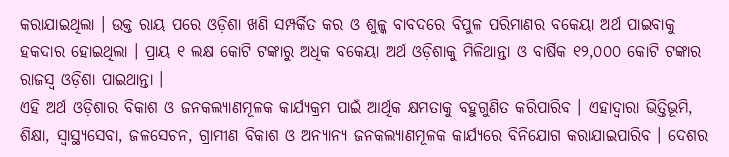କରାଯାଇଥିଲା । ଉକ୍ତ ରାୟ ପରେ ଓଡ଼ିଶା ଖଣି ସମ୍ପର୍କିତ କର ଓ ଶୁଳ୍କ ବାବଦରେ ବିପୁଳ ପରିମାଣର ବକେୟା ଅର୍ଥ ପାଇବାକୁ ହକଦାର ହୋଇଥିଲା । ପ୍ରାୟ ୧ ଲକ୍ଷ କୋଟି ଟଙ୍କାରୁ ଅଧିକ ବକେୟା ଅର୍ଥ ଓଡ଼ିଶାକୁ ମିଳିଥାନ୍ତା ଓ ବାର୍ଷିକ ୧୨,୦୦୦ କୋଟି ଟଙ୍କାର ରାଜସ୍ୱ ଓଡ଼ିଶା ପାଇଥାନ୍ତା ।
ଏହି ଅର୍ଥ ଓଡ଼ିଶାର ବିକାଶ ଓ ଜନକଲ୍ୟାଣମୂଳକ କାର୍ଯ୍ୟକ୍ରମ ପାଇଁ ଆର୍ଥିକ କ୍ଷମତାକୁ ବହୁଗୁଣିତ କରିପାରିବ । ଏହାଦ୍ୱାରା ଭିତ୍ତିଭୂମି, ଶିକ୍ଷା, ସ୍ୱାସ୍ଥ୍ୟସେବା, ଜଳସେଚନ, ଗ୍ରାମୀଣ ବିକାଶ ଓ ଅନ୍ୟାନ୍ୟ ଜନକଲ୍ୟାଣମୂଳକ କାର୍ଯ୍ୟରେ ବିନିଯୋଗ କରାଯାଇପାରିବ । ଦେଶର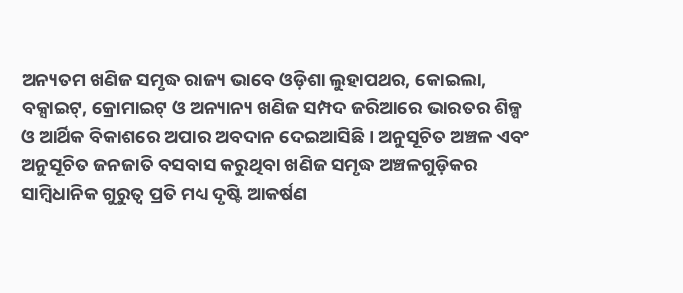ଅନ୍ୟତମ ଖଣିଜ ସମୃଦ୍ଧ ରାଜ୍ୟ ଭାବେ ଓଡ଼ିଶା ଲୁହାପଥର, କୋଇଲା, ବକ୍ସାଇଟ୍, କ୍ରୋମାଇଟ୍ ଓ ଅନ୍ୟାନ୍ୟ ଖଣିଜ ସମ୍ପଦ ଜରିଆରେ ଭାରତର ଶିଳ୍ପ ଓ ଆର୍ଥିକ ବିକାଶରେ ଅପାର ଅବଦାନ ଦେଇଆସିଛି । ଅନୁସୂଚିତ ଅଞ୍ଚଳ ଏବଂ ଅନୁସୂଚିତ ଜନଜାତି ବସବାସ କରୁଥିବା ଖଣିଜ ସମୃଦ୍ଧ ଅଞ୍ଚଳଗୁଡ଼ିକର ସାମ୍ୱିଧାନିକ ଗୁରୁତ୍ୱ ପ୍ରତି ମଧ୍ୟ ଦୃଷ୍ଟି ଆକର୍ଷଣ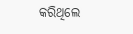କରିଥିଲେ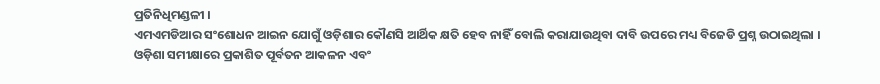ପ୍ରତିନିଧିମଣ୍ଡଳୀ ।
ଏମଏମଡିଆର ସଂଶୋଧନ ଆଇନ ଯୋଗୁଁ ଓଡ଼ିଶାର କୌଣସି ଆର୍ଥିକ କ୍ଷତି ହେବ ନାହିଁ ବୋଲି କରାଯାଉଥିବା ଦାବି ଉପରେ ମଧ୍ୟ ବିଜେଡି ପ୍ରଶ୍ନ ଉଠାଇଥିଲା । ଓଡ଼ିଶା ସମୀକ୍ଷାରେ ପ୍ରକାଶିତ ପୂର୍ବତନ ଆକଳନ ଏବଂ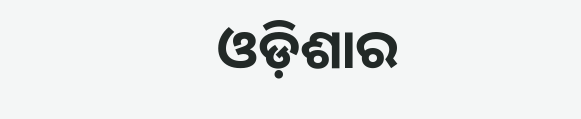ଓଡ଼ିଶାର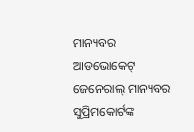ମାନ୍ୟବର ଆଡଭୋକେଟ୍ ଜେନେରାଲ୍ ମାନ୍ୟବର ସୁପ୍ରିମକୋର୍ଟଙ୍କ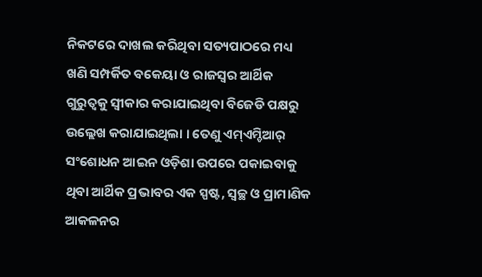ନିକଟରେ ଦାଖଲ କରିଥିବା ସତ୍ୟପାଠରେ ମଧ୍ୟ ଖଣି ସମ୍ପର୍କିତ ବକେୟା ଓ ରାଜସ୍ୱର ଆର୍ଥିକ ଗୁରୁତ୍ୱକୁ ସ୍ୱୀକାର କରାଯାଇଥିବା ବିଜେଡି ପକ୍ଷରୁ ଉଲ୍ଲେଖ କରାଯାଇଥିଲା । ତେଣୁ ଏମ୍ଏମ୍ଡିଆର୍ ସଂଶୋଧନ ଆଇନ ଓଡ଼ିଶା ଉପରେ ପକାଇବାକୁ ଥିବା ଆର୍ଥିକ ପ୍ରଭାବର ଏକ ସ୍ପଷ୍ଟ, ସ୍ୱଚ୍ଛ ଓ ପ୍ରାମାଣିକ ଆକଳନର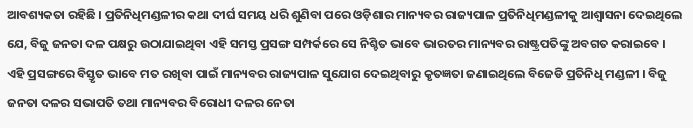ଆବଶ୍ୟକତା ରହିଛି । ପ୍ରତିନିଧିମଣ୍ଡଳୀର କଥା ଦୀର୍ଘ ସମୟ ଧରି ଶୁଣିବା ପରେ ଓଡ଼ିଶାର ମାନ୍ୟବର ରାଜ୍ୟପାଳ ପ୍ରତିନିଧିମଣ୍ଡଳୀକୁ ଆଶ୍ୱାସନା ଦେଇଥିଲେ ଯେ, ବିଜୁ ଜନତା ଦଳ ପକ୍ଷରୁ ଉଠାଯାଇଥିବା ଏହି ସମସ୍ତ ପ୍ରସଙ୍ଗ ସମ୍ପର୍କରେ ସେ ନିଶ୍ଚିତ ଭାବେ ଭାରତର ମାନ୍ୟବର ରାଷ୍ଟ୍ରପତିଙ୍କୁ ଅବଗତ କରାଇବେ ।
ଏହି ପ୍ରସଙ୍ଗରେ ବିସ୍ତୃତ ଭାବେ ମତ ରଖିବା ପାଇଁ ମାନ୍ୟବର ରାଜ୍ୟପାଳ ସୁଯୋଗ ଦେଇଥିବାରୁ କୃତଜ୍ଞତା ଜଣାଇଥିଲେ ବିଜେଡି ପ୍ରତିନିଧି ମଣ୍ଡଳୀ । ବିଜୁ ଜନତା ଦଳର ସଭାପତି ତଥା ମାନ୍ୟବର ବିରୋଧୀ ଦଳର ନେତା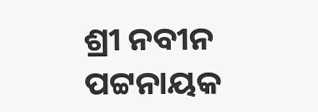ଶ୍ରୀ ନବୀନ ପଟ୍ଟନାୟକ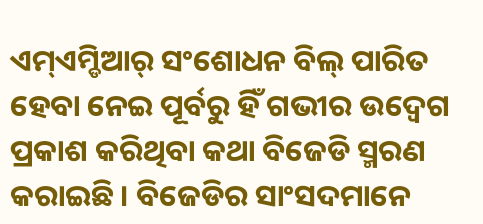ଏମ୍ଏମ୍ଡିଆର୍ ସଂଶୋଧନ ବିଲ୍ ପାରିତ ହେବା ନେଇ ପୂର୍ବରୁ ହିଁ ଗଭୀର ଉଦ୍ବେଗ ପ୍ରକାଶ କରିଥିବା କଥା ବିଜେଡି ସ୍ମରଣ କରାଇଛି । ବିଜେଡିର ସାଂସଦମାନେ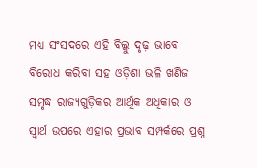ମଧ୍ୟ ସଂସଦରେ ଏହି ବିଲ୍କୁ ଦୃଢ଼ ଭାବେ ବିରୋଧ କରିବା ସହ ଓଡ଼ିଶା ଭଳି ଖଣିଜ ସମୃଦ୍ଧ ରାଜ୍ୟଗୁଡ଼ିକର ଆର୍ଥିକ ଅଧିକାର ଓ ସ୍ୱାର୍ଥ ଉପରେ ଏହାର ପ୍ରଭାବ ସମ୍ପର୍କରେ ପ୍ରଶ୍ନ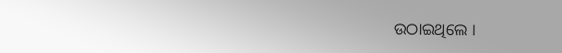ଉଠାଇଥିଲେ ।